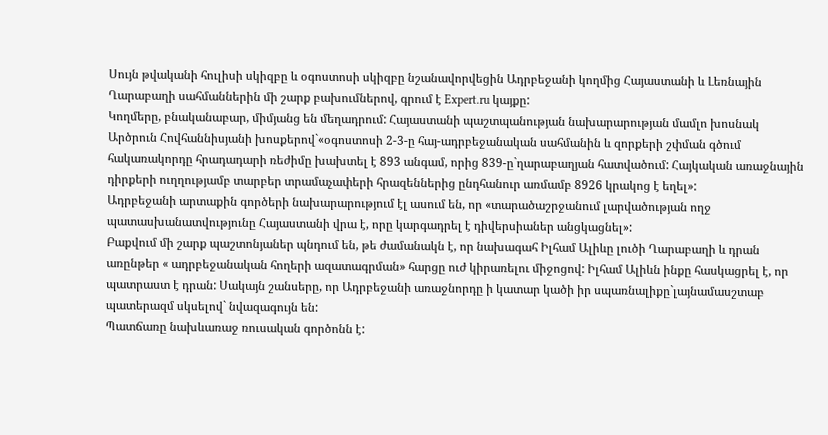Սույն թվականի հուլիսի սկիզբը և օգոստոսի սկիզբը նշանավորվեցին Ադրբեջանի կողմից Հայաստանի և Լեռնային Ղարաբաղի սահմաններին մի շարք բախումներով, գրում է Expert.ru կայքը:
Կողմերը, բնականաբար, միմյանց են մեղադրում: Հայաստանի պաշտպանության նախարարության մամլո խոսնակ Արծրուն Հովհաննիսյանի խոսքերով`«օգոստոսի 2-3-ը հայ-ադրբեջանական սահմանին և զորքերի շփման գծում հակառակորդը հրադադարի ռեժիմը խախտել է 893 անգամ, որից 839-ը`ղարաբաղյան հատվածում: Հայկական առաջնային դիրքերի ուղղությամբ տարբեր տրամաչափերի հրազեններից ընդհանուր առմամբ 8926 կրակոց է եղել»:
Ադրբեջանի արտաքին գործերի նախարարությում էլ ասում են, որ «տարածաշրջանում լարվածության ողջ պատասխանատվությունը Հայաստանի վրա է, որը կարգադրել է դիվերսիաներ անցկացնել»:
Բաքվում մի շարք պաշտոնյաներ պնդում են, թե ժամանակն է, որ նախագահ Իլհամ Ալիևը լուծի Ղարաբաղի և դրան առընթեր « ադրբեջանական հողերի ազատագրման» հարցը ուժ կիրառելու միջոցով: Իլհամ Ալիևն ինքը հասկացրել է, որ պատրաստ է դրան: Սակայն շանսերը, որ Ադրբեջանի առաջնորդը ի կատար կածի իր սպառնալիքը`լայնամասշտաբ պատերազմ սկսելով` նվազագույն են:
Պատճառը նախևառաջ ռուսական գործոնն է: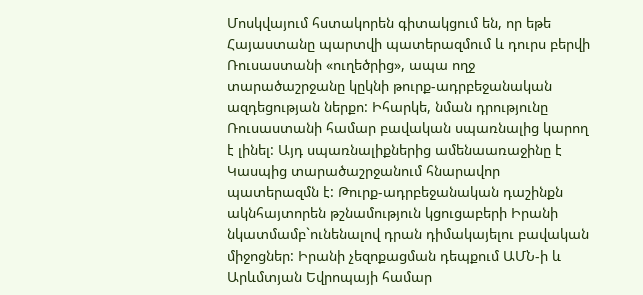Մոսկվայում հստակորեն գիտակցում են, որ եթե Հայաստանը պարտվի պատերազմում և դուրս բերվի Ռուսաստանի «ուղեծրից», ապա ողջ տարածաշրջանը կըկնի թուրք-ադրբեջանական ազդեցության ներքո: Իհարկե, նման դրությունը Ռուսաստանի համար բավական սպառնալից կարող է լինել: Այդ սպառնալիքներից ամենաառաջինը է Կասպից տարածաշրջանում հնարավոր պատերազմն է: Թուրք-ադրբեջանական դաշինքն ակնհայտորեն թշնամություն կցուցաբերի Իրանի նկատմամբ`ունենալով դրան դիմակայելու բավական միջոցներ: Իրանի չեզոքացման դեպքում ԱՄՆ-ի և Արևմտյան Եվրոպայի համար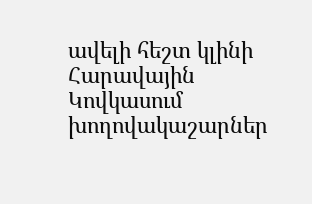ավելի հեշտ կլինի Հարավային Կովկասում խողովակաշարներ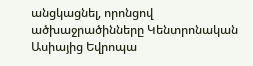անցկացնել, որոնցով ածխաջրածինները Կենտրոնական Ասիայից Եվրոպա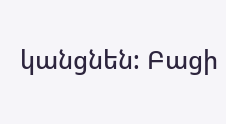կանցնեն: Բացի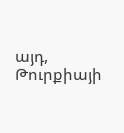այդ, Թուրքիայի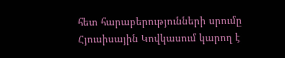հետ հարաբերությունների սրումը Հյուսիսային Կովկասում կարող է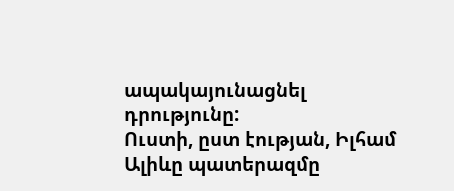ապակայունացնել դրությունը:
Ուստի, ըստ էության, Իլհամ Ալիևը պատերազմը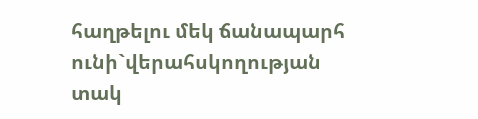հաղթելու մեկ ճանապարհ ունի`վերահսկողության տակ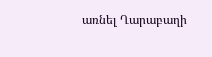առնել Ղարաբաղի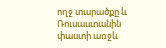ողջ տարածքը և Ռուսաստանին փաստի առջև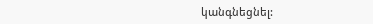կանգնեցնել: